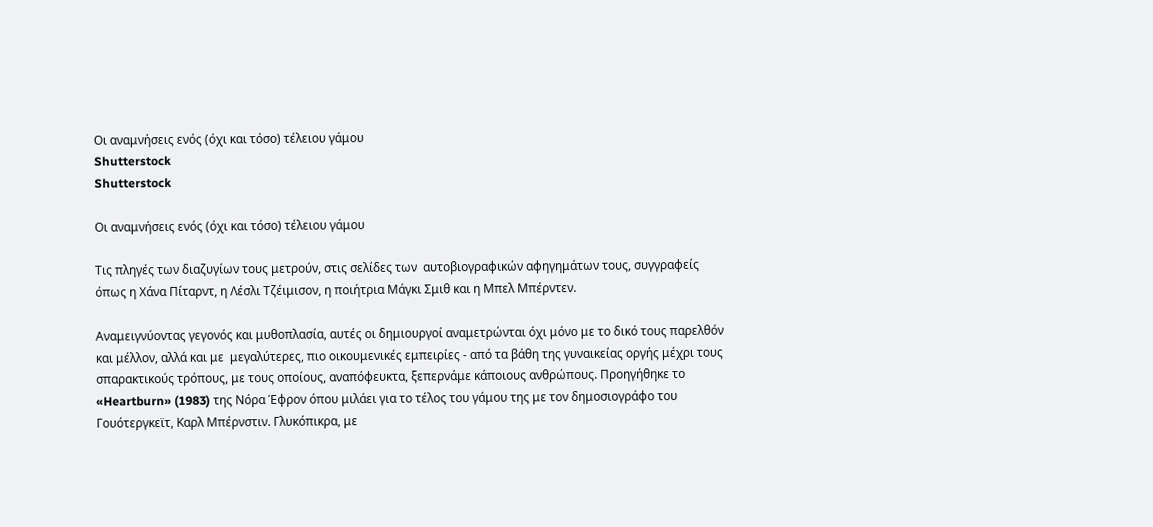Οι αναμνήσεις ενός (όχι και τόσο) τέλειου γάμου
Shutterstock
Shutterstock

Οι αναμνήσεις ενός (όχι και τόσο) τέλειου γάμου

Τις πληγές των διαζυγίων τους μετρούν, στις σελίδες των  αυτοβιογραφικών αφηγημάτων τους, συγγραφείς όπως η Χάνα Πίταρντ, η Λέσλι Τζέιμισον, η ποιήτρια Μάγκι Σμιθ και η Μπελ Μπέρντεν.

Αναμειγνύοντας γεγονός και μυθοπλασία, αυτές οι δημιουργοί αναμετρώνται όχι μόνο με το δικό τους παρελθόν και μέλλον, αλλά και με  μεγαλύτερες, πιο οικουμενικές εμπειρίες - από τα βάθη της γυναικείας οργής μέχρι τους σπαρακτικούς τρόπους, με τους οποίους, αναπόφευκτα, ξεπερνάμε κάποιους ανθρώπους. Προηγήθηκε το «Heartburn» (1983) της Νόρα Έφρον όπου μιλάει για το τέλος του γάμου της με τον δημοσιογράφο του Γουότεργκεϊτ, Καρλ Μπέρνστιν. Γλυκόπικρα, με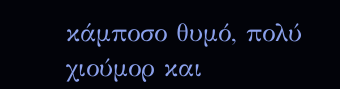κάμποσο θυμό, πολύ χιούμορ και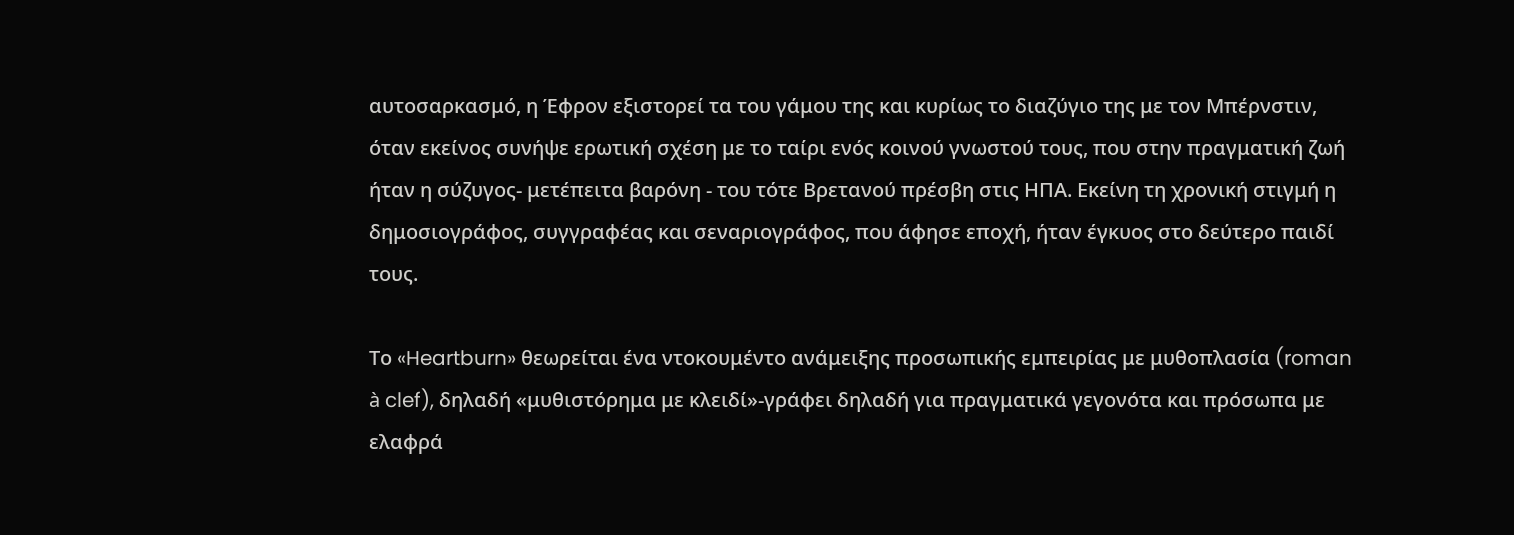αυτοσαρκασμό, η Έφρον εξιστορεί τα του γάμου της και κυρίως το διαζύγιο της με τον Μπέρνστιν, όταν εκείνος συνήψε ερωτική σχέση με το ταίρι ενός κοινού γνωστού τους, που στην πραγματική ζωή ήταν η σύζυγος- μετέπειτα βαρόνη - του τότε Βρετανού πρέσβη στις ΗΠΑ. Εκείνη τη χρονική στιγμή η δημοσιογράφος, συγγραφέας και σεναριογράφος, που άφησε εποχή, ήταν έγκυος στο δεύτερο παιδί τους.

Το «Heartburn» θεωρείται ένα ντοκουμέντο ανάμειξης προσωπικής εμπειρίας με μυθοπλασία (roman à clef), δηλαδή «μυθιστόρημα με κλειδί»-γράφει δηλαδή για πραγματικά γεγονότα και πρόσωπα με ελαφρά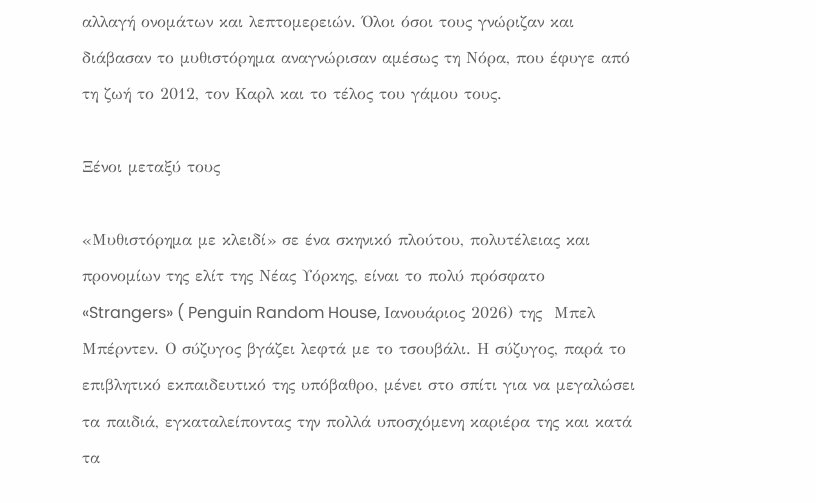αλλαγή ονομάτων και λεπτομερειών. Όλοι όσοι τους γνώριζαν και διάβασαν το μυθιστόρημα αναγνώρισαν αμέσως τη Νόρα, που έφυγε από τη ζωή το 2012, τον Καρλ και το τέλος του γάμου τους.

Ξένοι μεταξύ τους

«Μυθιστόρημα με κλειδί» σε ένα σκηνικό πλούτου, πολυτέλειας και προνομίων της ελίτ της Νέας Υόρκης, είναι το πολύ πρόσφατο «Strangers» ( Penguin Random House, Ιανουάριος 2026) της  Μπελ Μπέρντεν. Ο σύζυγος βγάζει λεφτά με το τσουβάλι. Η σύζυγος, παρά το επιβλητικό εκπαιδευτικό της υπόβαθρο, μένει στο σπίτι για να μεγαλώσει τα παιδιά, εγκαταλείποντας την πολλά υποσχόμενη καριέρα της και κατά τα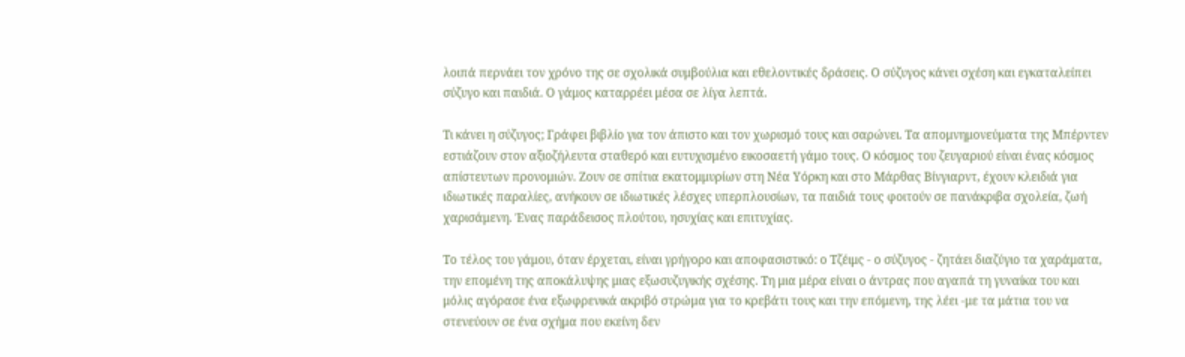λοιπά περνάει τον χρόνο της σε σχολικά συμβούλια και εθελοντικές δράσεις. Ο σύζυγος κάνει σχέση και εγκαταλείπει σύζυγο και παιδιά. Ο γάμος καταρρέει μέσα σε λίγα λεπτά.

Τι κάνει η σύζυγος; Γράφει βιβλίο για τον άπιστο και τον χωρισμό τους και σαρώνει. Τα απομνημονεύματα της Μπέρντεν εστιάζουν στον αξιοζήλευτα σταθερό και ευτυχισμένο εικοσαετή γάμο τους. Ο κόσμος του ζευγαριού είναι ένας κόσμος απίστευτων προνομιών. Ζουν σε σπίτια εκατομμυρίων στη Νέα Υόρκη και στο Μάρθας Βίνγιαρντ, έχουν κλειδιά για ιδιωτικές παραλίες, ανήκουν σε ιδιωτικές λέσχες υπερπλουσίων, τα παιδιά τους φοιτούν σε πανάκριβα σχολεία, ζωή χαρισάμενη. Ένας παράδεισος πλούτου, ησυχίας και επιτυχίας.

Το τέλος του γάμου, όταν έρχεται, είναι γρήγορο και αποφασιστικό: ο Τζέιμς - ο σύζυγος - ζητάει διαζύγιο τα χαράματα, την επομένη της αποκάλυψης μιας εξωσυζυγικής σχέσης. Τη μια μέρα είναι ο άντρας που αγαπά τη γυναίκα του και μόλις αγόρασε ένα εξωφρενικά ακριβό στρώμα για το κρεβάτι τους και την επόμενη, της λέει -με τα μάτια του να στενεύουν σε ένα σχήμα που εκείνη δεν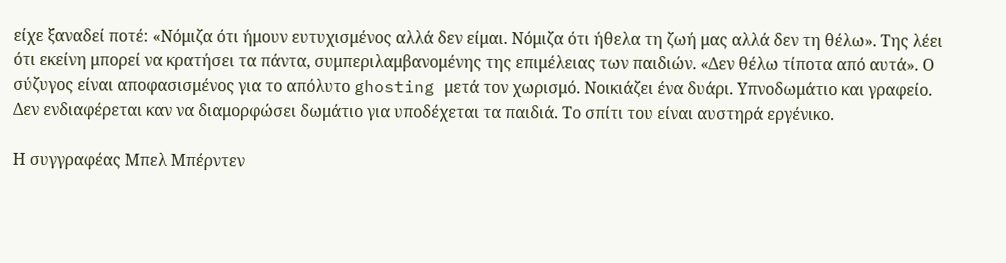είχε ξαναδεί ποτέ: «Νόμιζα ότι ήμουν ευτυχισμένος αλλά δεν είμαι. Νόμιζα ότι ήθελα τη ζωή μας αλλά δεν τη θέλω». Της λέει ότι εκείνη μπορεί να κρατήσει τα πάντα, συμπεριλαμβανομένης της επιμέλειας των παιδιών. «Δεν θέλω τίποτα από αυτά». Ο σύζυγος είναι αποφασισμένος για το απόλυτο ghosting μετά τον χωρισμό. Νοικιάζει ένα δυάρι. Υπνοδωμάτιο και γραφείο. Δεν ενδιαφέρεται καν να διαμορφώσει δωμάτιο για υποδέχεται τα παιδιά. Το σπίτι του είναι αυστηρά εργένικο.

Η συγγραφέας Μπελ Μπέρντεν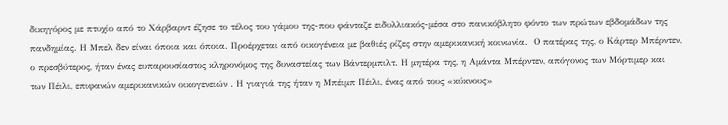δικηγόρος με πτυχίο από το Χάρβαρντ έζησε το τέλος του γάμου της-που φάνταζε ειδυλλιακός-μέσα στο πανικόβλητο φόντο των πρώτων εβδομάδων της πανδημίας. Η Μπελ δεν είναι όποια και όποια. Προέρχεται από οικογένεια με βαθιές ρίζες στην αμερικανική κοινωνία.  Ο πατέρας της, ο Κάρτερ Μπέρντεν, ο πρεσβύτερος, ήταν ένας ευπαρουσίαστος κληρονόμος της δυναστείας των Βάντερμπιλτ. Η μητέρα της, η Αμάντα Μπέρντεν, απόγονος των Μόρτιμερ και των Πέιλι, επιφανών αμερικανικών οικογενειών . Η γιαγιά της ήταν η Μπέιμπ Πέιλι, ένας από τους «κύκνους»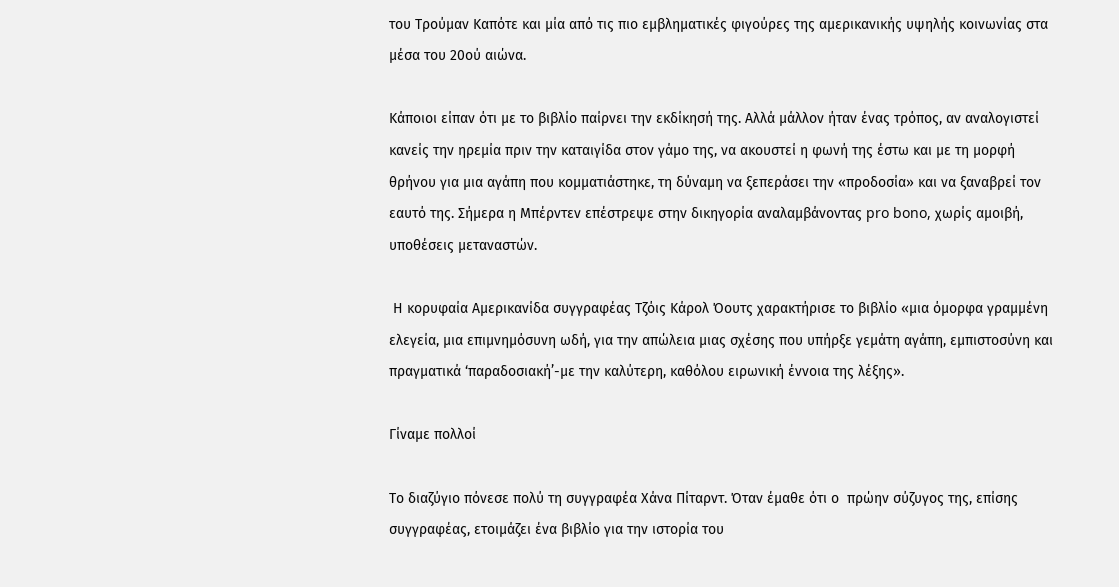του Τρούμαν Καπότε και μία από τις πιο εμβληματικές φιγούρες της αμερικανικής υψηλής κοινωνίας στα μέσα του 20ού αιώνα.

Κάποιοι είπαν ότι με το βιβλίο παίρνει την εκδίκησή της. Αλλά μάλλον ήταν ένας τρόπος, αν αναλογιστεί κανείς την ηρεμία πριν την καταιγίδα στον γάμο της, να ακουστεί η φωνή της έστω και με τη μορφή θρήνου για μια αγάπη που κομματιάστηκε, τη δύναμη να ξεπεράσει την «προδοσία» και να ξαναβρεί τον εαυτό της. Σήμερα η Μπέρντεν επέστρεψε στην δικηγορία αναλαμβάνοντας pro bono, χωρίς αμοιβή, υποθέσεις μεταναστών.

 Η κορυφαία Αμερικανίδα συγγραφέας Τζόις Κάρολ Όουτς χαρακτήρισε το βιβλίο «μια όμορφα γραμμένη ελεγεία, μια επιμνημόσυνη ωδή, για την απώλεια μιας σχέσης που υπήρξε γεμάτη αγάπη, εμπιστοσύνη και πραγματικά ‘παραδοσιακή’-με την καλύτερη, καθόλου ειρωνική έννοια της λέξης».

Γίναμε πολλοί

Το διαζύγιο πόνεσε πολύ τη συγγραφέα Χάνα Πίταρντ. Όταν έμαθε ότι ο  πρώην σύζυγος της, επίσης συγγραφέας, ετοιμάζει ένα βιβλίο για την ιστορία του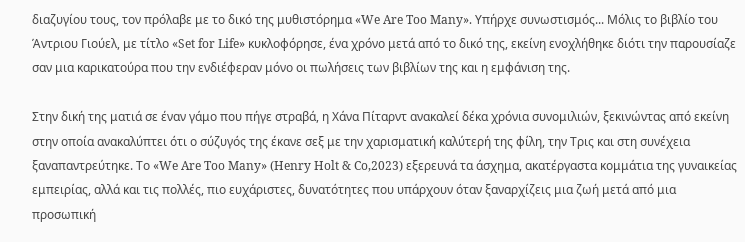διαζυγίου τους, τον πρόλαβε με το δικό της μυθιστόρημα «We Are Too Many». Υπήρχε συνωστισμός... Μόλις το βιβλίο του Άντριου Γιούελ, με τίτλο «Set for Life» κυκλοφόρησε, ένα χρόνο μετά από το δικό της, εκείνη ενοχλήθηκε διότι την παρουσίαζε σαν μια καρικατούρα που την ενδιέφεραν μόνο οι πωλήσεις των βιβλίων της και η εμφάνιση της.

Στην δική της ματιά σε έναν γάμο που πήγε στραβά, η Χάνα Πίταρντ ανακαλεί δέκα χρόνια συνομιλιών, ξεκινώντας από εκείνη στην οποία ανακαλύπτει ότι ο σύζυγός της έκανε σεξ με την χαρισματική καλύτερή της φίλη, την Τρις και στη συνέχεια ξαναπαντρεύτηκε. Το «We Are Too Many» (Henry Holt & Co,2023) εξερευνά τα άσχημα, ακατέργαστα κομμάτια της γυναικείας εμπειρίας, αλλά και τις πολλές, πιο ευχάριστες, δυνατότητες που υπάρχουν όταν ξαναρχίζεις μια ζωή μετά από μια προσωπική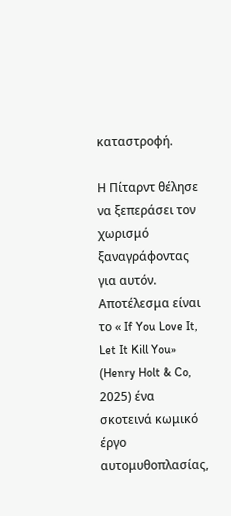καταστροφή.

Η Πίταρντ θέλησε να ξεπεράσει τον χωρισμό ξαναγράφοντας για αυτόν. Αποτέλεσμα είναι το « If You Love It, Let It Kill You» (Henry Holt & Co, 2025) ένα σκοτεινά κωμικό έργο αυτομυθοπλασίας,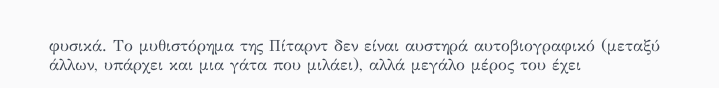φυσικά. Το μυθιστόρημα της Πίταρντ δεν είναι αυστηρά αυτοβιογραφικό (μεταξύ άλλων, υπάρχει και μια γάτα που μιλάει), αλλά μεγάλο μέρος του έχει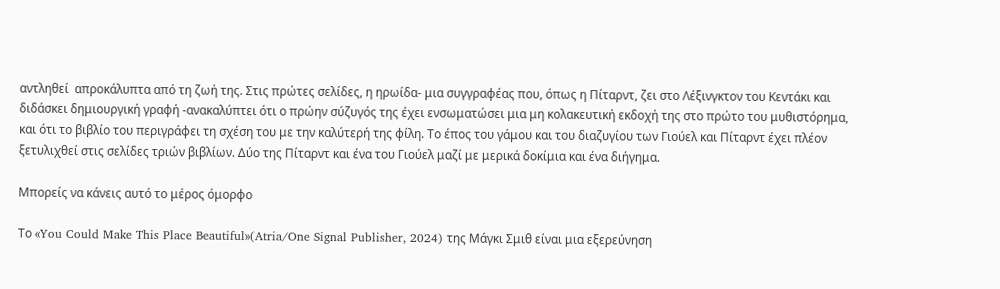αντληθεί  απροκάλυπτα από τη ζωή της. Στις πρώτες σελίδες, η ηρωίδα- μια συγγραφέας που, όπως η Πίταρντ, ζει στο Λέξινγκτον του Κεντάκι και διδάσκει δημιουργική γραφή -ανακαλύπτει ότι ο πρώην σύζυγός της έχει ενσωματώσει μια μη κολακευτική εκδοχή της στο πρώτο του μυθιστόρημα, και ότι το βιβλίο του περιγράφει τη σχέση του με την καλύτερή της φίλη. Το έπος του γάμου και του διαζυγίου των Γιούελ και Πίταρντ έχει πλέον ξετυλιχθεί στις σελίδες τριών βιβλίων. Δύο της Πίταρντ και ένα του Γιούελ μαζί με μερικά δοκίμια και ένα διήγημα.

Μπορείς να κάνεις αυτό το μέρος όμορφο

Το «You Could Make This Place Beautiful»(Atria/One Signal Publisher, 2024) της Μάγκι Σμιθ είναι μια εξερεύνηση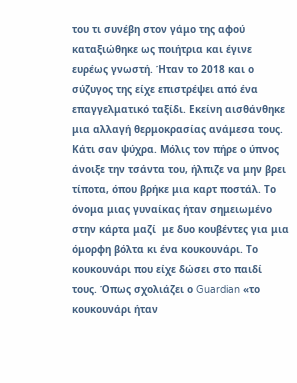του τι συνέβη στον γάμο της αφού καταξιώθηκε ως ποιήτρια και έγινε ευρέως γνωστή. Ήταν το 2018 και ο σύζυγος της είχε επιστρέψει από ένα επαγγελματικό ταξίδι. Εκείνη αισθάνθηκε μια αλλαγή θερμοκρασίας ανάμεσα τους. Κάτι σαν ψύχρα. Μόλις τον πήρε ο ύπνος  άνοιξε την τσάντα του, ήλπιζε να μην βρει τίποτα, όπου βρήκε μια καρτ ποστάλ. Το όνομα μιας γυναίκας ήταν σημειωμένο στην κάρτα μαζί  με δυο κουβέντες για μια όμορφη βόλτα κι ένα κουκουνάρι. Το κουκουνάρι που είχε δώσει στο παιδί τους. Όπως σχολιάζει ο Guardian «το κουκουνάρι ήταν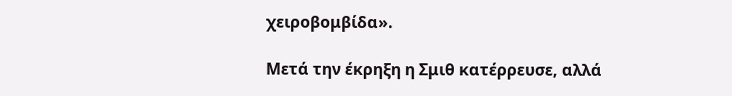χειροβομβίδα».

Μετά την έκρηξη η Σμιθ κατέρρευσε, αλλά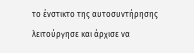το ένστικτο της αυτοσυντήρησης λειτούργησε και άρχισε να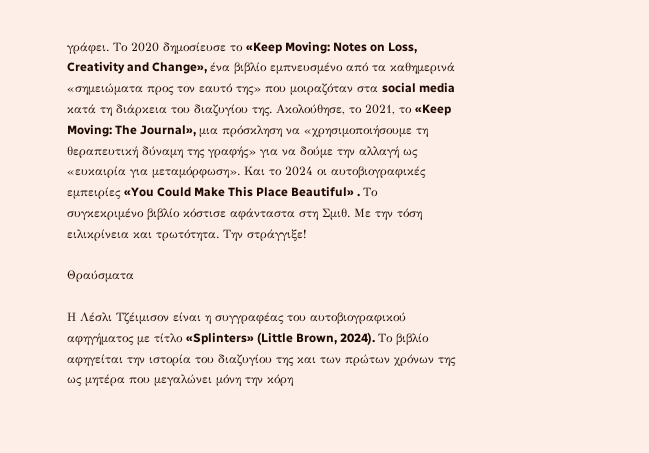γράφει. Το 2020 δημοσίευσε το «Keep Moving: Notes on Loss, Creativity and Change», ένα βιβλίο εμπνευσμένο από τα καθημερινά «σημειώματα προς τον εαυτό της» που μοιραζόταν στα social media κατά τη διάρκεια του διαζυγίου της. Ακολούθησε, το 2021, το «Keep Moving: The Journal», μια πρόσκληση να «χρησιμοποιήσουμε τη θεραπευτική δύναμη της γραφής» για να δούμε την αλλαγή ως «ευκαιρία για μεταμόρφωση». Και το 2024 οι αυτοβιογραφικές εμπειρίες «You Could Make This Place Beautiful» . Το συγκεκριμένο βιβλίο κόστισε αφάνταστα στη Σμιθ. Με την τόση ειλικρίνεια και τρωτότητα. Την στράγγιξε!

Θραύσματα

Η Λέσλι Τζέιμισον είναι η συγγραφέας του αυτοβιογραφικού αφηγήματος με τίτλο «Splinters» (Little Brown, 2024). Το βιβλίο αφηγείται την ιστορία του διαζυγίου της και των πρώτων χρόνων της ως μητέρα που μεγαλώνει μόνη την κόρη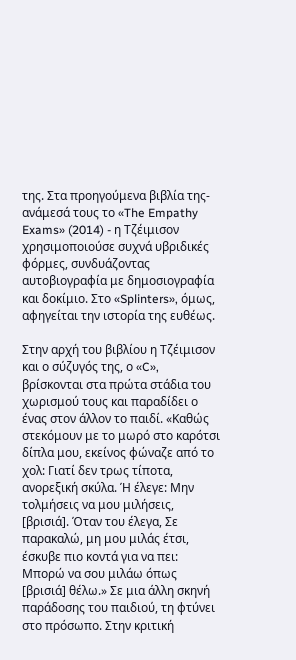της. Στα προηγούμενα βιβλία της- ανάμεσά τους το «The Empathy Exams» (2014) - η Τζέιμισον χρησιμοποιούσε συχνά υβριδικές φόρμες, συνδυάζοντας αυτοβιογραφία με δημοσιογραφία και δοκίμιο. Στο «Splinters», όμως, αφηγείται την ιστορία της ευθέως.

Στην αρχή του βιβλίου η Τζέιμισον και ο σύζυγός της, ο «C», βρίσκονται στα πρώτα στάδια του χωρισμού τους και παραδίδει ο ένας στον άλλον το παιδί. «Καθώς στεκόμουν με το μωρό στο καρότσι δίπλα μου, εκείνος φώναζε από το χολ: Γιατί δεν τρως τίποτα, ανορεξική σκύλα. Ή έλεγε: Μην τολμήσεις να μου μιλήσεις, [βρισιά]. Όταν του έλεγα, Σε παρακαλώ, μη μου μιλάς έτσι, έσκυβε πιο κοντά για να πει: Μπορώ να σου μιλάω όπως [βρισιά] θέλω.» Σε μια άλλη σκηνή παράδοσης του παιδιού, τη φτύνει στο πρόσωπο. Στην κριτική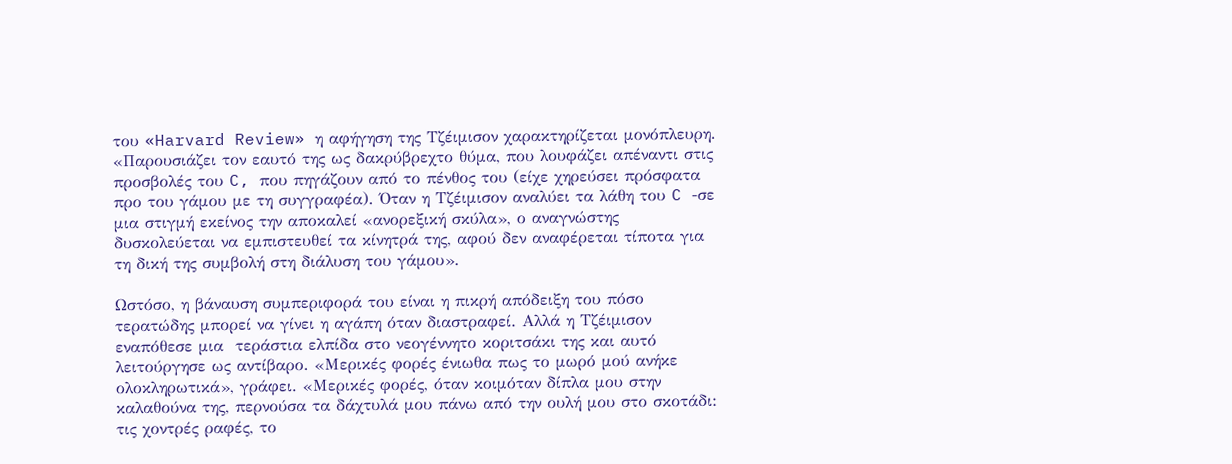του «Harvard Review» η αφήγηση της Τζέιμισον χαρακτηρίζεται μονόπλευρη. «Παρουσιάζει τον εαυτό της ως δακρύβρεχτο θύμα, που λουφάζει απέναντι στις προσβολές του C, που πηγάζουν από το πένθος του (είχε χηρεύσει πρόσφατα προ του γάμου με τη συγγραφέα). Όταν η Τζέιμισον αναλύει τα λάθη του C -σε μια στιγμή εκείνος την αποκαλεί «ανορεξική σκύλα», ο αναγνώστης δυσκολεύεται να εμπιστευθεί τα κίνητρά της, αφού δεν αναφέρεται τίποτα για τη δική της συμβολή στη διάλυση του γάμου».

Ωστόσο, η βάναυση συμπεριφορά του είναι η πικρή απόδειξη του πόσο τερατώδης μπορεί να γίνει η αγάπη όταν διαστραφεί. Αλλά η Τζέιμισον  εναπόθεσε μια  τεράστια ελπίδα στο νεογέννητο κοριτσάκι της και αυτό λειτούργησε ως αντίβαρο. «Μερικές φορές ένιωθα πως το μωρό μού ανήκε ολοκληρωτικά», γράφει. «Μερικές φορές, όταν κοιμόταν δίπλα μου στην καλαθούνα της, περνούσα τα δάχτυλά μου πάνω από την ουλή μου στο σκοτάδι: τις χοντρές ραφές, το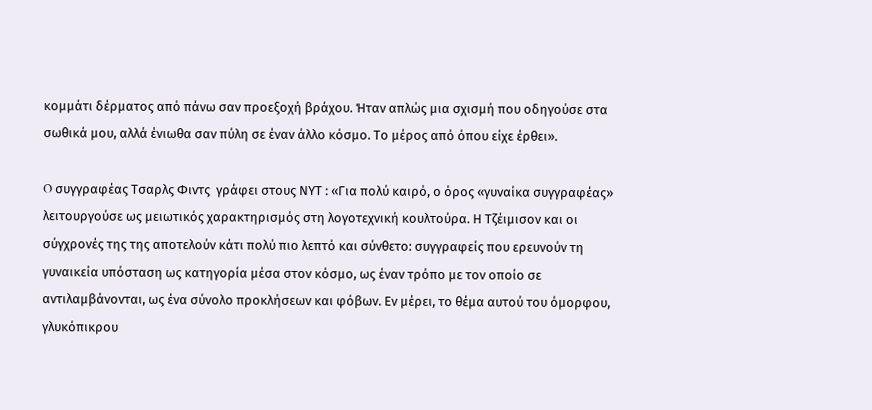κομμάτι δέρματος από πάνω σαν προεξοχή βράχου. Ήταν απλώς μια σχισμή που οδηγούσε στα σωθικά μου, αλλά ένιωθα σαν πύλη σε έναν άλλο κόσμο. Το μέρος από όπου είχε έρθει».

O συγγραφέας Τσαρλς Φιντς  γράφει στους ΝΥΤ : «Για πολύ καιρό, ο όρος «γυναίκα συγγραφέας» λειτουργούσε ως μειωτικός χαρακτηρισμός στη λογοτεχνική κουλτούρα. Η Τζέιμισον και οι σύγχρονές της της αποτελούν κάτι πολύ πιο λεπτό και σύνθετο: συγγραφείς που ερευνούν τη γυναικεία υπόσταση ως κατηγορία μέσα στον κόσμο, ως έναν τρόπο με τον οποίο σε αντιλαμβάνονται, ως ένα σύνολο προκλήσεων και φόβων. Εν μέρει, το θέμα αυτού του όμορφου, γλυκόπικρου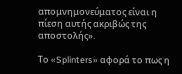απομνημονεύματος είναι η πίεση αυτής ακριβώς της αποστολής».

Το «Splinters» αφορά το πως η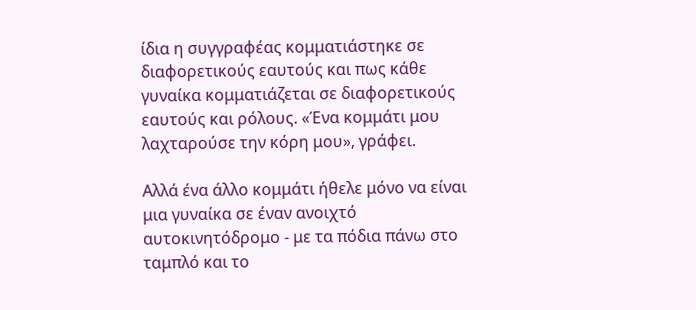ίδια η συγγραφέας κομματιάστηκε σε διαφορετικούς εαυτούς και πως κάθε γυναίκα κομματιάζεται σε διαφορετικούς εαυτούς και ρόλους. «Ένα κομμάτι μου λαχταρούσε την κόρη μου», γράφει.

Αλλά ένα άλλο κομμάτι ήθελε μόνο να είναι μια γυναίκα σε έναν ανοιχτό αυτοκινητόδρομο - με τα πόδια πάνω στο ταμπλό και το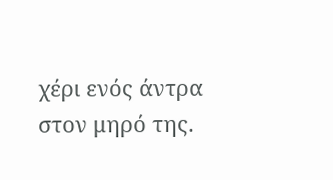χέρι ενός άντρα στον μηρό της.